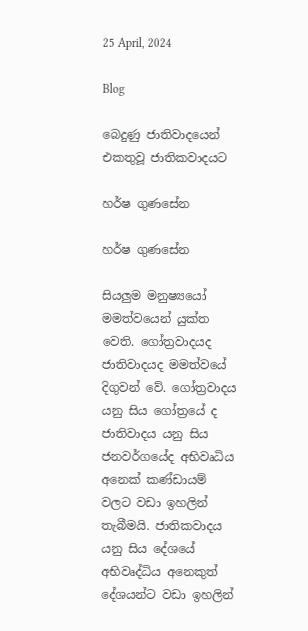25 April, 2024

Blog

බෙදුණු ජාතිවාදයෙන් එකතුවූ ජාතිකවාදයට

හර්ෂ ගුණසේන

හර්ෂ ගුණසේන

සියලුම මනුෂ්‍යයෝ මමත්වයෙන් යුක්ත වෙති. ගෝත්‍රවාදයද ජාතිවාදයද මමත්වයේ දිගුවන් වේ. ගෝත්‍රවාදය යනු සිය ගෝත්‍රයේ ද ජාතිවාදය යනු සිය ජනවර්ගයේද අභිවෘධිය අනෙක් කණ්ඩායම් වලට වඩා ඉහලින් තැබීමයි. ජාතිකවාදය යනු සිය දේශයේ අභිවෘද්ධිය අනෙකුත් දේශයන්ට වඩා ඉහලින්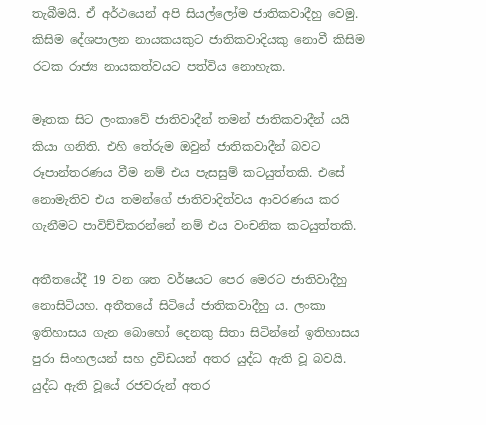තැබීමයි. ඒ අර්ථයෙන් අපි සියල්ලෝම ජාතිකවාදීහු වෙමු. කිසිම දේශපාලන නායකයකුට ජාතිකවාදියකු නොවී කිසිම රටක රාජ්‍ය නායකත්වයට පත්විය නොහැක.

මෑතක සිට ලංකාවේ ජාතිවාදීන් තමන් ජාතිකවාදීන් යයි කියා ගනිති. එහි තේරුම ඔවුන් ජාතිකවාදීන් බවට රූපාන්තරණය වීම නම් එය පැසසුම් කටයුත්තකි. එසේ නොමැතිව එය තමන්ගේ ජාතිවාදිත්වය ආවරණය කර ගැනීමට පාවිච්චිකරන්නේ නම් එය වංචනික කටයුත්තකි.

අතීතයේදී 19 වන ශත වර්ෂයට පෙර මෙරට ජාතිවාදීහු නොසිටියහ. අතීතයේ සිටියේ ජාතිකවාදීහු ය. ලංකා ඉතිහාසය ගැන බොහෝ දෙනකු සිතා සිටින්නේ ඉතිහාසය පුරා සිංහලයන් සහ ද්‍රවිඩයන් අතර යුද්ධ ඇති වූ බවයි. යුද්ධ ඇති වූයේ රජවරුන් අතර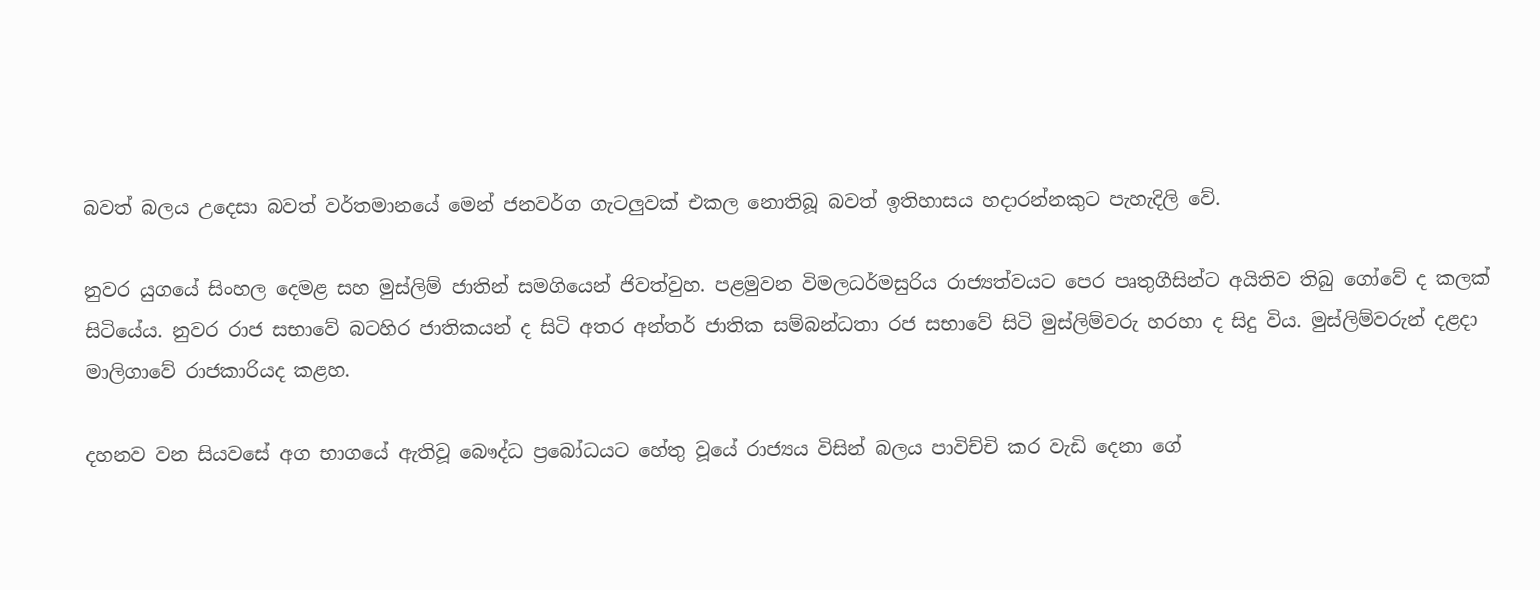බවත් බලය උදෙසා බවත් වර්තමානයේ මෙන් ජනවර්ග ගැටලුවක් එකල නොතිබූ බවත් ඉතිහාසය හදාරන්නකුට පැහැදිලි වේ.

නුවර යුගයේ සිංහල දෙමළ සහ මුස්ලිම් ජාතින් සමගියෙන් ජිවත්වුහ. පළමුවන විමලධර්මසුරිය රාජ්‍යත්වයට පෙර පෘතුගීසින්ට අයිතිව තිබු ගෝවේ ද කලක් සිටියේය. නුවර රාජ සභාවේ බටහිර ජාතිකයන් ද සිටි අතර අන්තර් ජාතික සම්බන්ධතා රජ සභාවේ සිටි මුස්ලිම්වරු හරහා ද සිදු විය. මුස්ලිම්වරුන් දළදා මාලිගාවේ රාජකාරියද කළහ.

දහනව වන සියවසේ අග භාගයේ ඇතිවූ බෞද්ධ ප්‍රබෝධයට හේතු වූයේ රාජ්‍යය විසින් බලය පාවිච්චි කර වැඩි දෙනා ගේ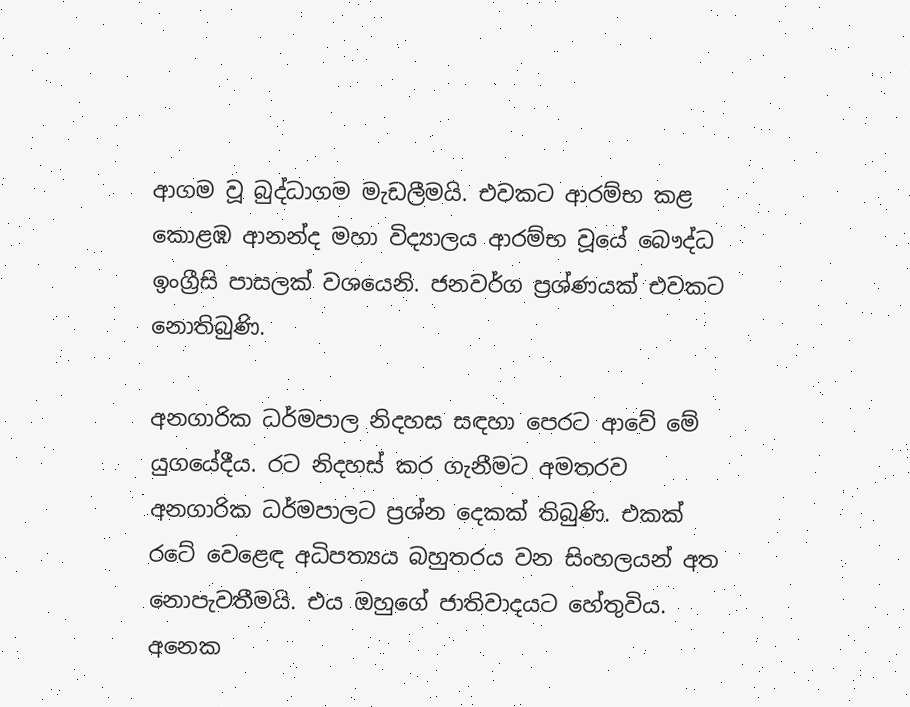ආගම වූ බුද්ධාගම මැඩලීමයි. එවකට ආරම්භ කළ කොළඹ ආනන්ද මහා විද්‍යාලය ආරම්භ වූයේ බෞද්ධ ඉංග්‍රීසි පාසලක් වශයෙනි. ජනවර්ග ප්‍රශ්ණයක් එවකට නොතිබුණි.

අනගාරික ධර්මපාල නිදහස සඳහා පෙරට ආවේ මේ යුගයේදීය. රට නිදහස් කර ගැනීමට අමතරව අනගාරික ධර්මපාලට ප්‍රශ්න දෙකක් තිබුණි. එකක් රටේ වෙළෙඳ අධිපත්‍යය බහුතරය වන සිංහලයන් අත නොපැවතීමයි. එය ඔහුගේ ජාතිවාදයට හේතුවිය. අනෙක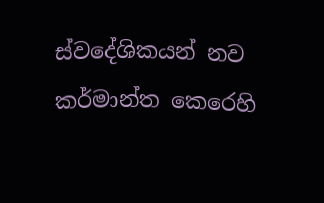ස්වදේශිකයන් නව කර්මාන්ත කෙරෙහි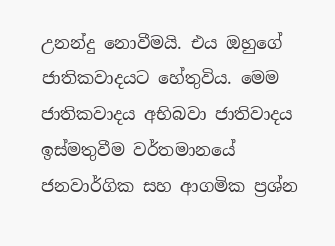උනන්දු නොවීමයි. එය ඔහුගේ ජාතිකවාදයට හේතුවිය. මෙම ජාතිකවාදය අභිබවා ජාතිවාදය ඉස්මතුවීම වර්තමානයේ ජනවාර්ගික සහ ආගමික ප්‍රශ්න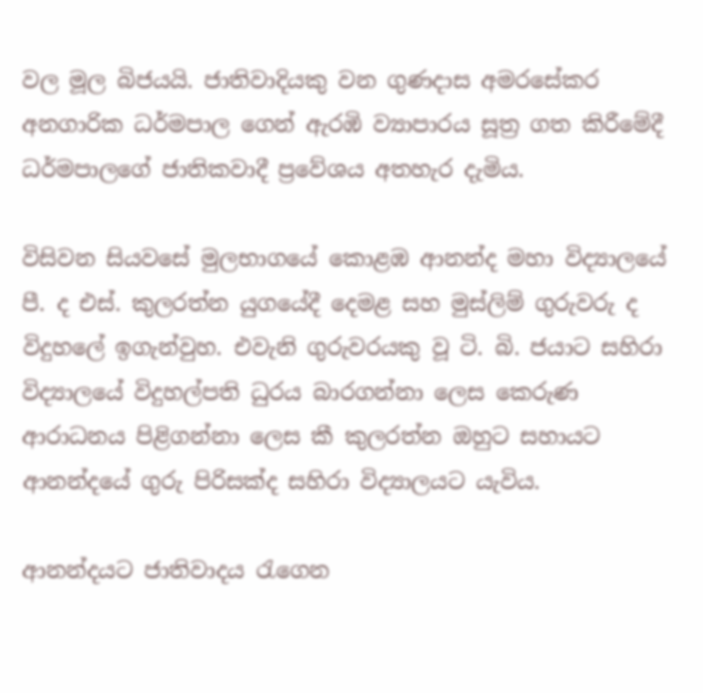වල මූල බිජයයි. ජාතිවාදියකු වන ගුණදාස අමරසේකර අනගාරික ධර්මපාල ගෙන් ඇරඹි ව්‍යාපාරය සූත්‍ර ගත කිරීමේදී ධර්මපාලගේ ජාතිකවාදී ප්‍රවේශය අතහැර දැමිය.

විසිවන සියවසේ මුලභාගයේ කොළඹ ආනන්ද මහා විද්‍යාලයේ පී. ද එස්. කුලරත්න යුගයේදී දෙමළ සහ මුස්ලිම් ගුරුවරු ද විදුහලේ ඉගැන්වුහ. එවැනි ගුරුවරයකු වූ ටි. බි. ජයාට සහිරා විද්‍යාලයේ විදුහල්පති ධුරය බාරගන්නා ලෙස කෙරුණ ආරාධනය පිළිගන්නා ලෙස කී කුලරත්න ඔහුට සහායට ආනන්දයේ ගුරු පිරිසක්ද සහිරා විද්‍යාලයට යැවිය.

ආනන්දයට ජාතිවාදය රැගෙන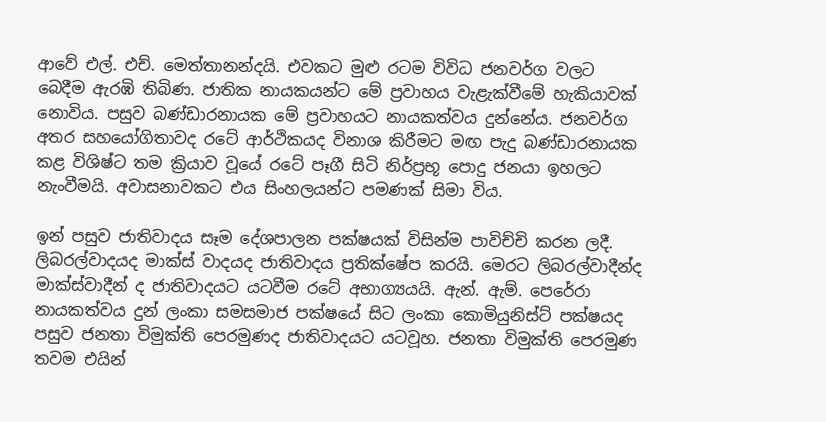ආවේ එල්. එච්. මෙත්තානන්දයි. එවකට මුළු රටම විවිධ ජනවර්ග වලට බෙදීම ඇරඹි තිබිණ. ජාතික නායකයන්ට මේ ප්‍රවාහය වැළැක්වීමේ හැකියාවක් නොවිය. පසුව බණ්ඩාරනායක මේ ප්‍රවාහයට නායකත්වය දුන්නේය. ජනවර්ග අතර සහයෝගිතාවද රටේ ආර්ථිකයද විනාශ කිරීමට මඟ පැදු බණ්ඩාරනායක කළ විශිෂ්ට තම ක්‍රියාව වූයේ රටේ පෑගී සිටි නිර්ප්‍රභූ පොදු ජනයා ඉහලට නැංවීමයි. අවාසනාවකට එය සිංහලයන්ට පමණක් සිමා විය.

ඉන් පසුව ජාතිවාදය සෑම දේශපාලන පක්ෂයක් විසින්ම පාවිච්චි කරන ලදී. ලිබරල්වාදයද මාක්ස් වාදයද ජාතිවාදය ප්‍රතික්ෂේප කරයි. මෙරට ලිබරල්වාදීන්ද මාක්ස්වාදීන් ද ජාතිවාදයට යටවීම රටේ අභාග්‍යයයි. ඇන්. ඇම්. පෙරේරා නායකත්වය දුන් ලංකා සමසමාජ පක්ෂයේ සිට ලංකා කොමියුනිස්ට් පක්ෂයද පසුව ජනතා විමුක්ති පෙරමුණද ජාතිවාදයට යටවූහ. ජනතා විමුක්ති පෙරමුණ තවම එයින්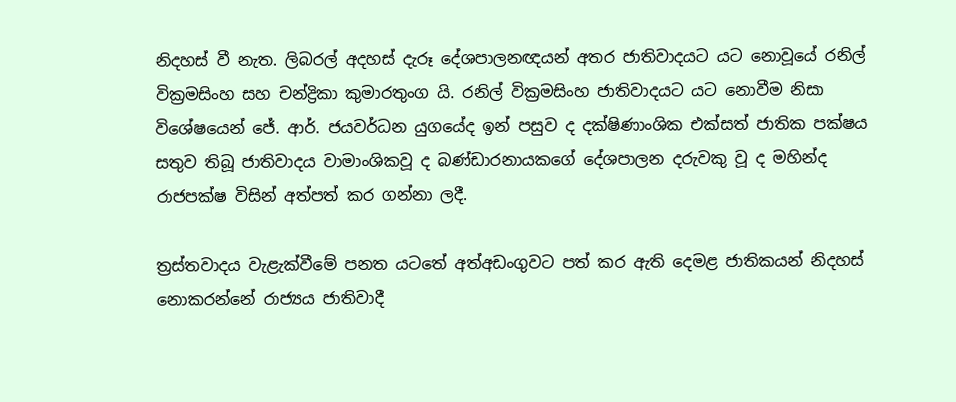නිදහස් වී නැත. ලිබරල් අදහස් දැරූ දේශපාලනඥයන් අතර ජාතිවාදයට යට නොවූයේ රනිල් වික්‍රමසිංහ සහ චන්ද්‍රිකා කුමාරතුංග යි. රනිල් වික්‍රමසිංහ ජාතිවාදයට යට නොවීම නිසා විශේෂයෙන් ජේ. ආර්. ජයවර්ධන යුගයේද ඉන් පසුව ද දක්ෂිණාංශික එක්සත් ජාතික පක්ෂය සතුව තිබූ ජාතිවාදය වාමාංශිකවූ ද බණ්ඩාරනායකගේ දේශපාලන දරුවකු වූ ද මහින්ද රාජපක්ෂ විසින් අත්පත් කර ගන්නා ලදී.

ත්‍රස්තවාදය වැළැක්වීමේ පනත යටතේ අත්අඩංගුවට පත් කර ඇති දෙමළ ජාතිකයන් නිදහස් නොකරන්නේ රාජ්‍යය ජාතිවාදී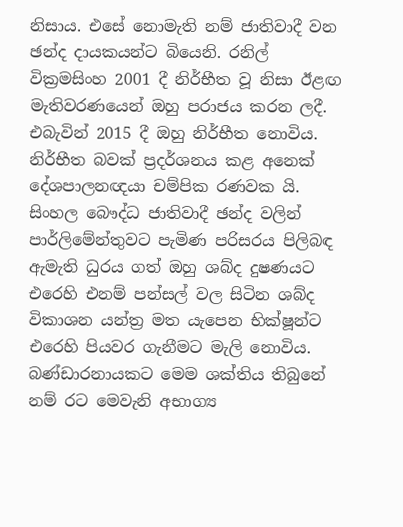නිසාය. එසේ නොමැති නම් ජාතිවාදී වන ඡන්ද දායකයන්ට බියෙනි. රනිල් වික්‍රමසිංහ 2001 දී නිර්භීත වූ නිසා ඊළඟ මැතිවරණයෙන් ඔහු පරාජය කරන ලදී. එබැවින් 2015 දී ඔහු නිර්භීත නොවිය. නිර්භීත බවක් ප්‍රදර්ශනය කළ අනෙක් දේශපාලනඥයා චම්පික රණවක යි. සිංහල බෞද්ධ ජාතිවාදී ඡන්ද වලින් පාර්ලිමේන්තුවට පැමිණ පරිසරය පිලිබඳ ඇමැති ධුරය ගත් ඔහු ශබ්ද දුෂණයට එරෙහි එනම් පන්සල් වල සිටින ශබ්ද විකාශන යන්ත්‍ර මත යැපෙන භික්ෂූන්ට එරෙහි පියවර ගැනීමට මැලි නොවිය. බණ්ඩාරනායකට මෙම ශක්තිය තිබුනේ නම් රට මෙවැනි අභාග්‍ය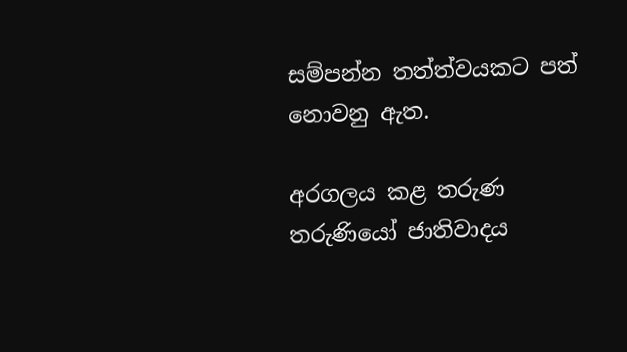සම්පන්න තත්ත්වයකට පත් නොවනු ඇත.

අරගලය කළ තරුණ තරුණියෝ ජාතිවාදය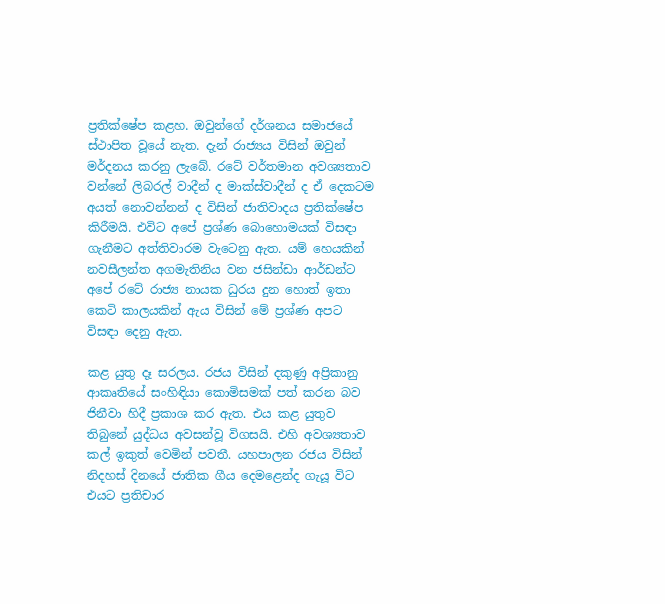ප්‍රතික්ෂේප කළහ. ඔවුන්ගේ දර්ශනය සමාජයේ ස්ථාපිත වූයේ නැත. දැන් රාජ්‍යය විසින් ඔවුන් මර්දනය කරනු ලැබේ. රටේ වර්තමාන අවශ්‍යතාව වන්නේ ලිබරල් වාදීන් ද මාක්ස්වාදීන් ද ඒ දෙකටම අයත් නොවන්නන් ද විසින් ජාතිවාදය ප්‍රතික්ෂේප කිරීමයි. එවිට අපේ ප්‍රශ්ණ බොහොමයක් විසඳා ගැනීමට අත්තිවාරම වැටෙනු ඇත. යම් හෙයකින් නවසීලන්ත අගමැතිනිය වන ජසින්ඩා ආර්ඩන්ට අපේ රටේ රාජ්‍ය නායක ධුරය දුන හොත් ඉතා කෙටි කාලයකින් ඇය විසින් මේ ප්‍රශ්ණ අපට විසඳා දෙනු ඇත.

කළ යුතු දෑ සරලය. රජය විසින් දකුණු අප්‍රිකානු ආකෘතියේ සංහිඳියා කොමිසමක් පත් කරන බව ජිනීවා හිදී ප්‍රකාශ කර ඇත. එය කළ යුතුව තිබුනේ යුද්ධය අවසන්වූ විගසයි. එහි අවශ්‍යතාව කල් ඉකුත් වෙමින් පවතී. යහපාලන රජය විසින් නිදහස් දිනයේ ජාතික ගීය දෙමළෙන්ද ගැයූ විට  එයට ප්‍රතිචාර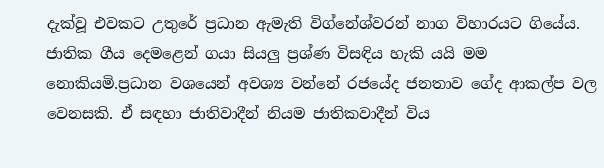දැක්වූ එවකට උතුරේ ප්‍රධාන ඇමැති විග්නේශ්වරන් නාග විහාරයට ගියේය. ජාතික ගීය දෙමළෙන් ගයා සියලු ප්‍රශ්ණ විසඳිය හැකි යයි මම නොකියමි.ප්‍රධාන වශයෙන් අවශ්‍ය වන්නේ රජයේද ජනතාව ගේද ආකල්ප වල වෙනසකි. ඒ සඳහා ජාතිවාදීන් නියම ජාතිකවාදීන් විය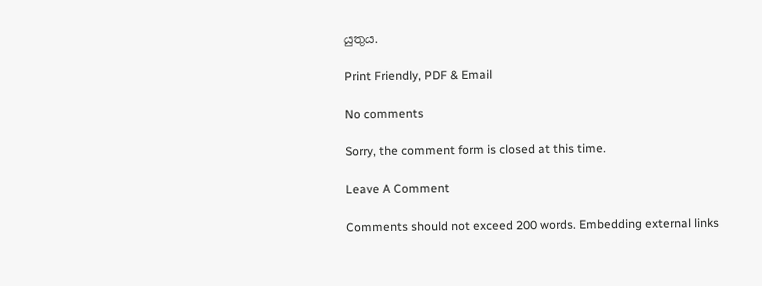යුතුය.

Print Friendly, PDF & Email

No comments

Sorry, the comment form is closed at this time.

Leave A Comment

Comments should not exceed 200 words. Embedding external links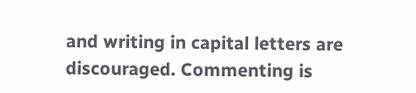and writing in capital letters are discouraged. Commenting is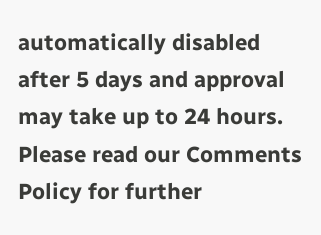automatically disabled after 5 days and approval may take up to 24 hours. Please read our Comments Policy for further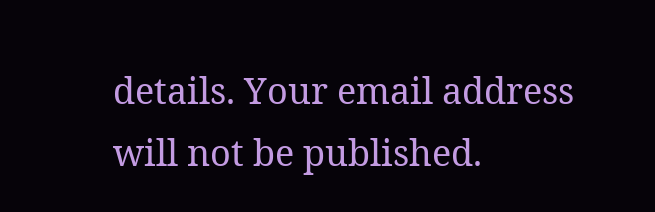details. Your email address will not be published.